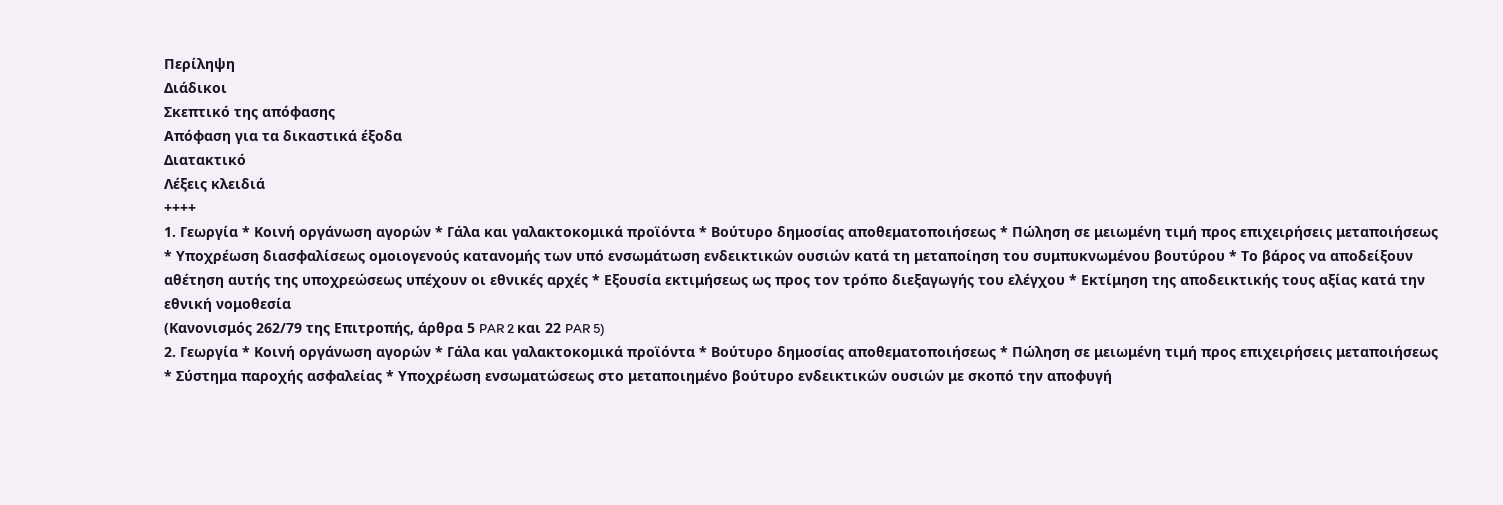Περίληψη
Διάδικοι
Σκεπτικό της απόφασης
Απόφαση για τα δικαστικά έξοδα
Διατακτικό
Λέξεις κλειδιά
++++
1. Γεωργία * Κοινή οργάνωση αγορών * Γάλα και γαλακτοκομικά προϊόντα * Βούτυρο δημοσίας αποθεματοποιήσεως * Πώληση σε μειωμένη τιμή προς επιχειρήσεις μεταποιήσεως * Υποχρέωση διασφαλίσεως ομοιογενούς κατανομής των υπό ενσωμάτωση ενδεικτικών ουσιών κατά τη μεταποίηση του συμπυκνωμένου βουτύρου * Το βάρος να αποδείξουν αθέτηση αυτής της υποχρεώσεως υπέχουν οι εθνικές αρχές * Εξουσία εκτιμήσεως ως προς τον τρόπο διεξαγωγής του ελέγχου * Εκτίμηση της αποδεικτικής τους αξίας κατά την εθνική νομοθεσία
(Κανονισμός 262/79 της Επιτροπής, άρθρα 5 PAR 2 και 22 PAR 5)
2. Γεωργία * Κοινή οργάνωση αγορών * Γάλα και γαλακτοκομικά προϊόντα * Βούτυρο δημοσίας αποθεματοποιήσεως * Πώληση σε μειωμένη τιμή προς επιχειρήσεις μεταποιήσεως * Σύστημα παροχής ασφαλείας * Υποχρέωση ενσωματώσεως στο μεταποιημένο βούτυρο ενδεικτικών ουσιών με σκοπό την αποφυγή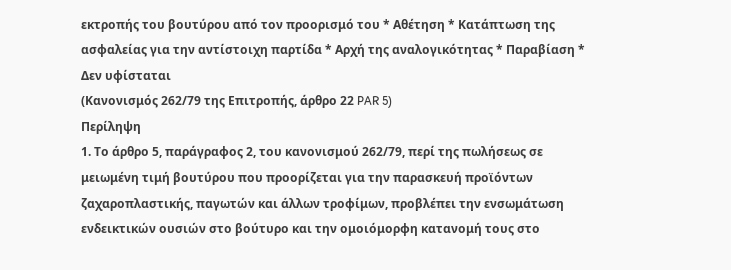εκτροπής του βουτύρου από τον προορισμό του * Αθέτηση * Κατάπτωση της ασφαλείας για την αντίστοιχη παρτίδα * Αρχή της αναλογικότητας * Παραβίαση * Δεν υφίσταται
(Κανονισμός 262/79 της Επιτροπής, άρθρο 22 PAR 5)
Περίληψη
1. Το άρθρο 5, παράγραφος 2, του κανονισμού 262/79, περί της πωλήσεως σε μειωμένη τιμή βουτύρου που προορίζεται για την παρασκευή προϊόντων ζαχαροπλαστικής, παγωτών και άλλων τροφίμων, προβλέπει την ενσωμάτωση ενδεικτικών ουσιών στο βούτυρο και την ομοιόμορφη κατανομή τους στο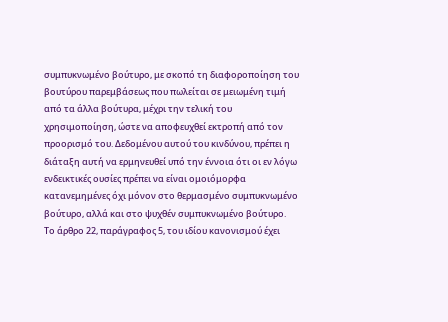συμπυκνωμένο βούτυρο, με σκοπό τη διαφοροποίηση του βουτύρου παρεμβάσεως που πωλείται σε μειωμένη τιμή από τα άλλα βούτυρα, μέχρι την τελική του χρησιμοποίηση, ώστε να αποφευχθεί εκτροπή από τον προορισμό του. Δεδομένου αυτού του κινδύνου, πρέπει η διάταξη αυτή να ερμηνευθεί υπό την έννοια ότι οι εν λόγω ενδεικτικές ουσίες πρέπει να είναι ομοιόμορφα κατανεμημένες όχι μόνον στο θερμασμένο συμπυκνωμένο βούτυρο, αλλά και στο ψυχθέν συμπυκνωμένο βούτυρο.
Το άρθρο 22, παράγραφος 5, του ιδίου κανονισμού έχει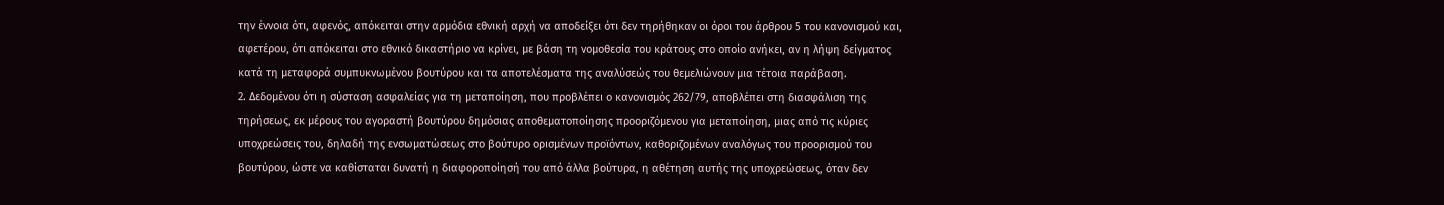την έννοια ότι, αφενός, απόκειται στην αρμόδια εθνική αρχή να αποδείξει ότι δεν τηρήθηκαν οι όροι του άρθρου 5 του κανονισμού και, αφετέρου, ότι απόκειται στο εθνικό δικαστήριο να κρίνει, με βάση τη νομοθεσία του κράτους στο οποίο ανήκει, αν η λήψη δείγματος κατά τη μεταφορά συμπυκνωμένου βουτύρου και τα αποτελέσματα της αναλύσεώς του θεμελιώνουν μια τέτοια παράβαση.
2. Δεδομένου ότι η σύσταση ασφαλείας για τη μεταποίηση, που προβλέπει ο κανονισμός 262/79, αποβλέπει στη διασφάλιση της τηρήσεως, εκ μέρους του αγοραστή βουτύρου δημόσιας αποθεματοποίησης προοριζόμενου για μεταποίηση, μιας από τις κύριες υποχρεώσεις του, δηλαδή της ενσωματώσεως στο βούτυρο ορισμένων προϊόντων, καθοριζομένων αναλόγως του προορισμού του βουτύρου, ώστε να καθίσταται δυνατή η διαφοροποίησή του από άλλα βούτυρα, η αθέτηση αυτής της υποχρεώσεως, όταν δεν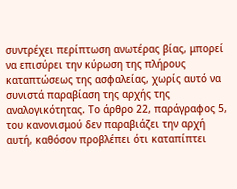συντρέχει περίπτωση ανωτέρας βίας, μπορεί να επισύρει την κύρωση της πλήρους καταπτώσεως της ασφαλείας, χωρίς αυτό να συνιστά παραβίαση της αρχής της αναλογικότητας. Το άρθρο 22, παράγραφος 5, του κανονισμού δεν παραβιάζει την αρχή αυτή, καθόσον προβλέπει ότι καταπίπτει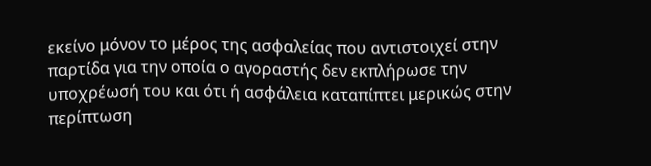εκείνο μόνον το μέρος της ασφαλείας που αντιστοιχεί στην παρτίδα για την οποία ο αγοραστής δεν εκπλήρωσε την υποχρέωσή του και ότι ή ασφάλεια καταπίπτει μερικώς στην περίπτωση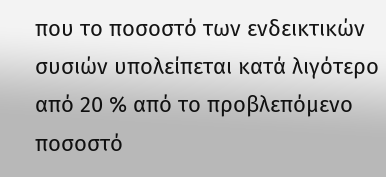που το ποσοστό των ενδεικτικών συσιών υπολείπεται κατά λιγότερο από 20 % από το προβλεπόμενο ποσοστό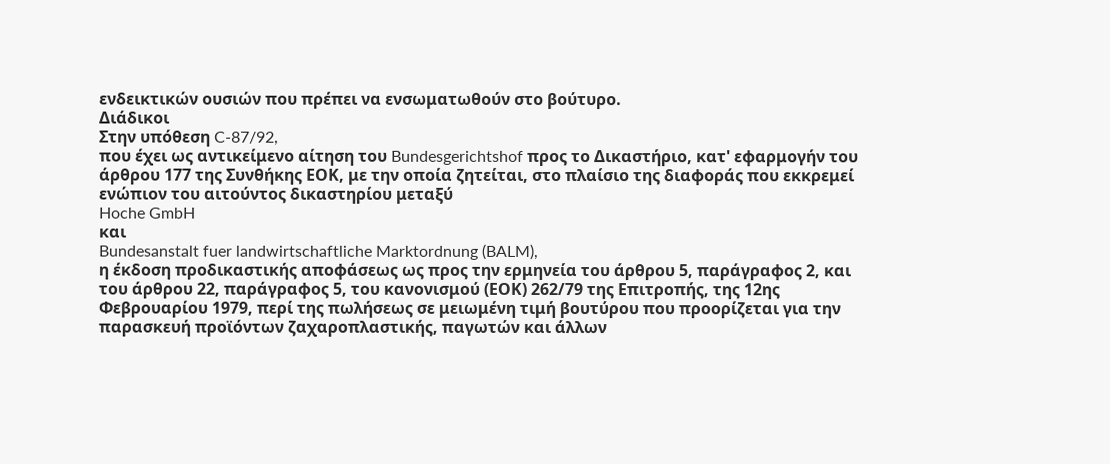ενδεικτικών ουσιών που πρέπει να ενσωματωθούν στο βούτυρο.
Διάδικοι
Στην υπόθεση C-87/92,
που έχει ως αντικείμενο αίτηση του Bundesgerichtshof προς το Δικαστήριο, κατ' εφαρμογήν του άρθρου 177 της Συνθήκης ΕΟΚ, με την οποία ζητείται, στο πλαίσιο της διαφοράς που εκκρεμεί ενώπιον του αιτούντος δικαστηρίου μεταξύ
Hoche GmbH
και
Bundesanstalt fuer landwirtschaftliche Marktordnung (BALM),
η έκδοση προδικαστικής αποφάσεως ως προς την ερμηνεία του άρθρου 5, παράγραφος 2, και του άρθρου 22, παράγραφος 5, του κανονισμού (ΕΟΚ) 262/79 της Επιτροπής, της 12ης Φεβρουαρίου 1979, περί της πωλήσεως σε μειωμένη τιμή βουτύρου που προορίζεται για την παρασκευή προϊόντων ζαχαροπλαστικής, παγωτών και άλλων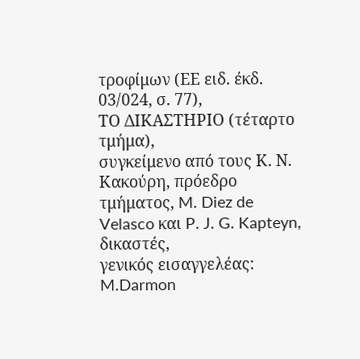τροφίμων (ΕΕ ειδ. έκδ. 03/024, σ. 77),
ΤΟ ΔΙΚΑΣΤΗΡΙΟ (τέταρτο τμήμα),
συγκείμενο από τους Κ. Ν. Κακούρη, πρόεδρο τμήματος, M. Diez de Velasco και P. J. G. Kapteyn, δικαστές,
γενικός εισαγγελέας: M.Darmon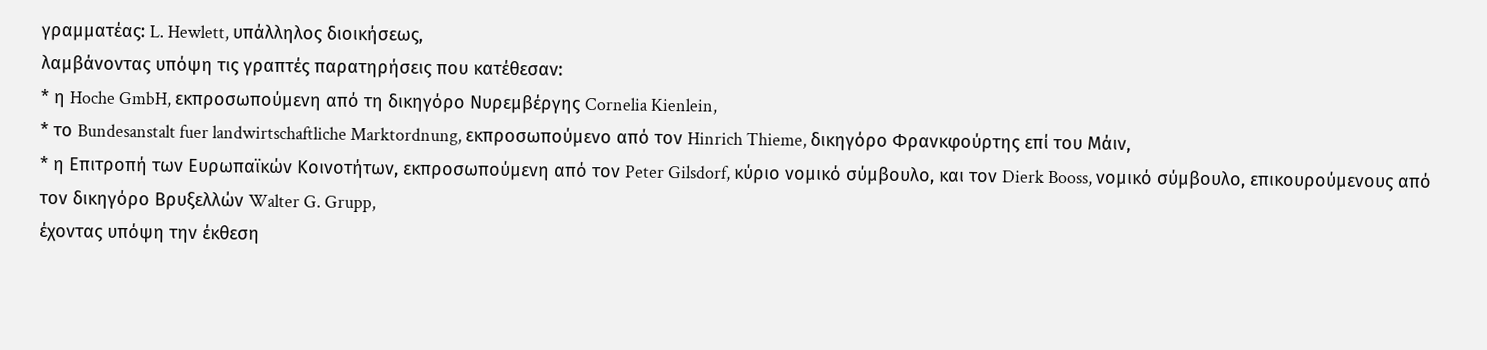γραμματέας: L. Hewlett, υπάλληλος διοικήσεως,
λαμβάνοντας υπόψη τις γραπτές παρατηρήσεις που κατέθεσαν:
* η Hoche GmbH, εκπροσωπούμενη από τη δικηγόρο Νυρεμβέργης Cornelia Kienlein,
* το Bundesanstalt fuer landwirtschaftliche Marktordnung, εκπροσωπούμενο από τον Hinrich Thieme, δικηγόρο Φρανκφούρτης επί του Μάιν,
* η Επιτροπή των Ευρωπαϊκών Κοινοτήτων, εκπροσωπούμενη από τον Peter Gilsdorf, κύριο νομικό σύμβουλο, και τον Dierk Booss, νομικό σύμβουλο, επικουρούμενους από τον δικηγόρο Βρυξελλών Walter G. Grupp,
έχοντας υπόψη την έκθεση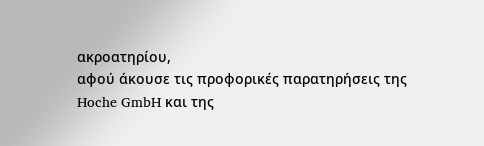ακροατηρίου,
αφού άκουσε τις προφορικές παρατηρήσεις της Hoche GmbH και της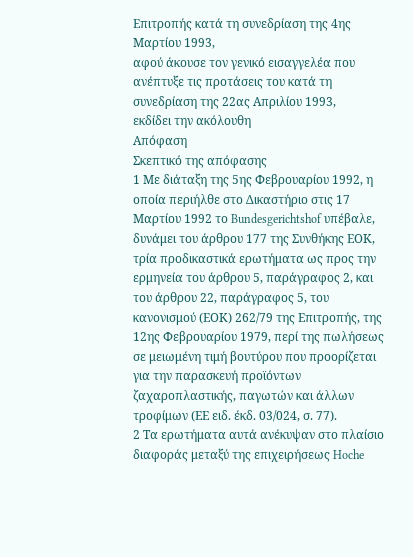Επιτροπής κατά τη συνεδρίαση της 4ης Μαρτίου 1993,
αφού άκουσε τον γενικό εισαγγελέα που ανέπτυξε τις προτάσεις του κατά τη συνεδρίαση της 22ας Απριλίου 1993,
εκδίδει την ακόλουθη
Απόφαση
Σκεπτικό της απόφασης
1 Με διάταξη της 5ης Φεβρουαρίου 1992, η οποία περιήλθε στο Δικαστήριο στις 17 Μαρτίου 1992 το Bundesgerichtshof υπέβαλε, δυνάμει του άρθρου 177 της Συνθήκης ΕΟΚ, τρία προδικαστικά ερωτήματα ως προς την ερμηνεία του άρθρου 5, παράγραφος 2, και του άρθρου 22, παράγραφος 5, του κανονισμού (ΕΟΚ) 262/79 της Επιτροπής, της 12ης Φεβρουαρίου 1979, περί της πωλήσεως σε μειωμένη τιμή βουτύρου που προορίζεται για την παρασκευή προϊόντων ζαχαροπλαστικής, παγωτών και άλλων τροφίμων (ΕΕ ειδ. έκδ. 03/024, σ. 77).
2 Τα ερωτήματα αυτά ανέκυψαν στο πλαίσιο διαφοράς μεταξύ της επιχειρήσεως Hoche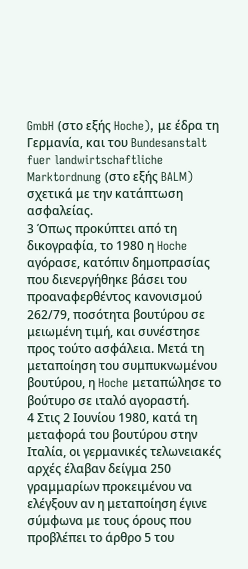GmbH (στο εξής Hoche), με έδρα τη Γερμανία, και του Bundesanstalt fuer landwirtschaftliche Marktordnung (στο εξής BALM) σχετικά με την κατάπτωση ασφαλείας.
3 Όπως προκύπτει από τη δικογραφία, το 1980 η Hoche αγόρασε, κατόπιν δημοπρασίας που διενεργήθηκε βάσει του προαναφερθέντος κανονισμού 262/79, ποσότητα βουτύρου σε μειωμένη τιμή, και συνέστησε προς τούτο ασφάλεια. Μετά τη μεταποίηση του συμπυκνωμένου βουτύρου, η Hoche μεταπώλησε το βούτυρο σε ιταλό αγοραστή.
4 Στις 2 Ιουνίου 1980, κατά τη μεταφορά του βουτύρου στην Ιταλία, οι γερμανικές τελωνειακές αρχές έλαβαν δείγμα 250 γραμμαρίων προκειμένου να ελέγξουν αν η μεταποίηση έγινε σύμφωνα με τους όρους που προβλέπει το άρθρο 5 του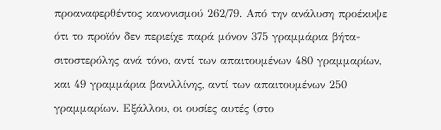προαναφερθέντος κανονισμού 262/79. Από την ανάλυση προέκυψε ότι το προϊόν δεν περιείχε παρά μόνον 375 γραμμάρια βήτα-σιτοστερόλης ανά τόνο, αντί των απαιτουμένων 480 γραμμαρίων, και 49 γραμμάρια βανιλλίνης, αντί των απαιτουμένων 250 γραμμαρίων. Εξάλλου, οι ουσίες αυτές (στο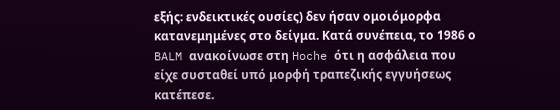εξής: ενδεικτικές ουσίες) δεν ήσαν ομοιόμορφα κατανεμημένες στο δείγμα. Κατά συνέπεια, το 1986 ο BALM ανακοίνωσε στη Hoche ότι η ασφάλεια που είχε συσταθεί υπό μορφή τραπεζικής εγγυήσεως κατέπεσε.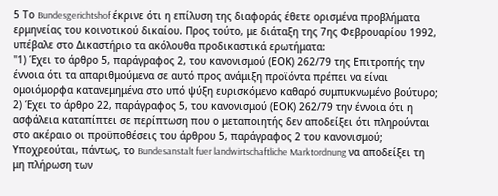5 Το Bundesgerichtshof έκρινε ότι η επίλυση της διαφοράς έθετε ορισμένα προβλήματα ερμηνείας του κοινοτικού δικαίου. Προς τούτο, με διάταξη της 7ης Φεβρουαρίου 1992, υπέβαλε στο Δικαστήριο τα ακόλουθα προδικαστικά ερωτήματα:
"1) Έχει το άρθρο 5, παράγραφος 2, του κανονισμού (ΕΟΚ) 262/79 της Επιτροπής την έννοια ότι τα απαριθμούμενα σε αυτό προς ανάμιξη προϊόντα πρέπει να είναι ομοιόμορφα κατανεμημένα στο υπό ψύξη ευρισκόμενο καθαρό συμπυκνωμένο βούτυρο;
2) Έχει το άρθρο 22, παράγραφος 5, του κανονισμού (ΕΟΚ) 262/79 την έννοια ότι η ασφάλεια καταπίπτει σε περίπτωση που ο μεταποιητής δεν αποδείξει ότι πληρούνται στο ακέραιο οι προϋποθέσεις του άρθρου 5, παράγραφος 2 του κανονισμού; Υποχρεούται, πάντως, το Bundesanstalt fuer landwirtschaftliche Marktordnung να αποδείξει τη μη πλήρωση των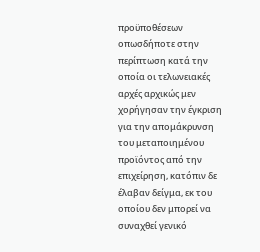προϋποθέσεων οπωσδήποτε στην περίπτωση κατά την οποία οι τελωνειακές αρχές αρχικώς μεν χορήγησαν την έγκριση για την απομάκρυνση του μεταποιημένου προϊόντος από την επιχείρηση, κατόπιν δε έλαβαν δείγμα, εκ του οποίου δεν μπορεί να συναχθεί γενικό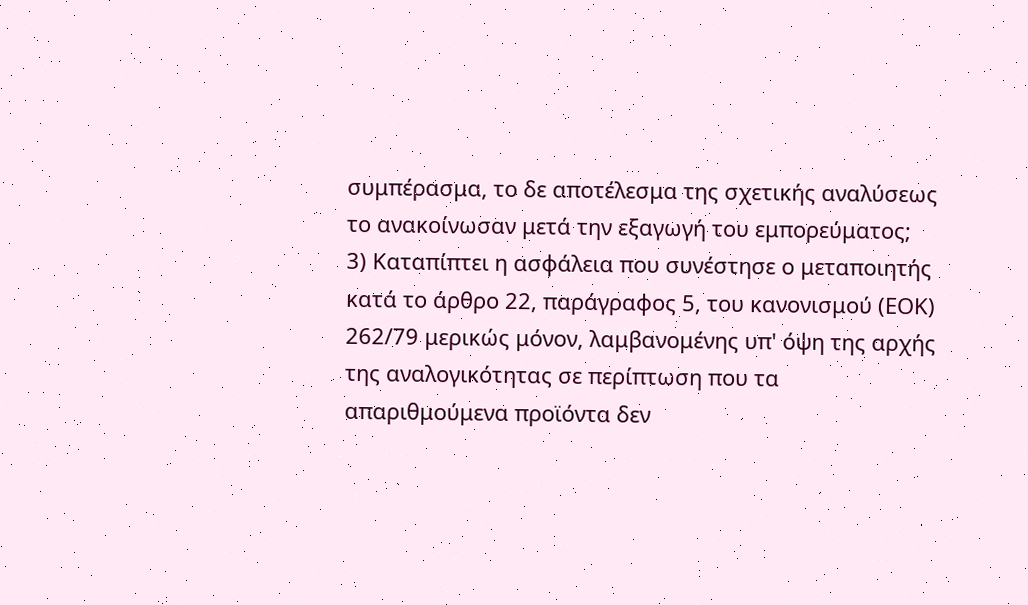συμπέρασμα, το δε αποτέλεσμα της σχετικής αναλύσεως το ανακοίνωσαν μετά την εξαγωγή του εμπορεύματος;
3) Καταπίπτει η ασφάλεια που συνέστησε ο μεταποιητής κατά το άρθρο 22, παράγραφος 5, του κανονισμού (ΕΟΚ) 262/79 μερικώς μόνον, λαμβανομένης υπ' όψη της αρχής της αναλογικότητας σε περίπτωση που τα απαριθμούμενα προϊόντα δεν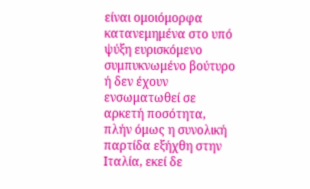είναι ομοιόμορφα κατανεμημένα στο υπό ψύξη ευρισκόμενο συμπυκνωμένο βούτυρο ή δεν έχουν ενσωματωθεί σε αρκετή ποσότητα, πλήν όμως η συνολική παρτίδα εξήχθη στην Ιταλία, εκεί δε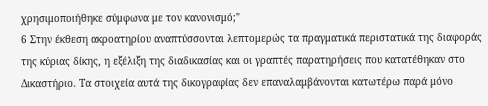χρησιμοποιήθηκε σύμφωνα με τον κανονισμό;"
6 Στην έκθεση ακροατηρίου αναπτύσσονται λεπτομερώς τα πραγματικά περιστατικά της διαφοράς της κύριας δίκης, η εξέλιξη της διαδικασίας και οι γραπτές παρατηρήσεις που κατατέθηκαν στο Δικαστήριο. Τα στοιχεία αυτά της δικογραφίας δεν επαναλαμβάνονται κατωτέρω παρά μόνο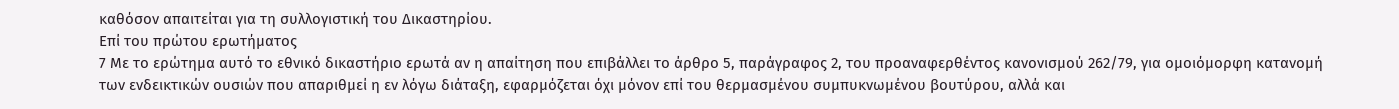καθόσον απαιτείται για τη συλλογιστική του Δικαστηρίου.
Επί του πρώτου ερωτήματος
7 Με το ερώτημα αυτό το εθνικό δικαστήριο ερωτά αν η απαίτηση που επιβάλλει το άρθρο 5, παράγραφος 2, του προαναφερθέντος κανονισμού 262/79, για ομοιόμορφη κατανομή των ενδεικτικών ουσιών που απαριθμεί η εν λόγω διάταξη, εφαρμόζεται όχι μόνον επί του θερμασμένου συμπυκνωμένου βουτύρου, αλλά και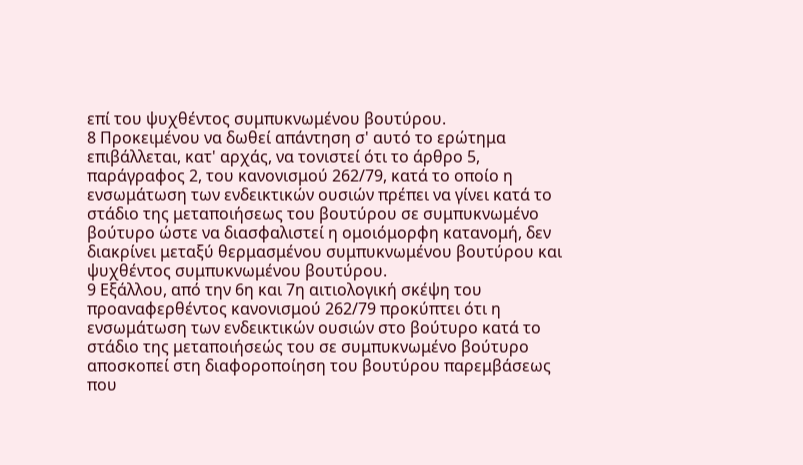επί του ψυχθέντος συμπυκνωμένου βουτύρου.
8 Προκειμένου να δωθεί απάντηση σ' αυτό το ερώτημα επιβάλλεται, κατ' αρχάς, να τονιστεί ότι το άρθρο 5, παράγραφος 2, του κανονισμού 262/79, κατά το οποίο η ενσωμάτωση των ενδεικτικών ουσιών πρέπει να γίνει κατά το στάδιο της μεταποιήσεως του βουτύρου σε συμπυκνωμένο βούτυρο ώστε να διασφαλιστεί η ομοιόμορφη κατανομή, δεν διακρίνει μεταξύ θερμασμένου συμπυκνωμένου βουτύρου και ψυχθέντος συμπυκνωμένου βουτύρου.
9 Εξάλλου, από την 6η και 7η αιτιολογική σκέψη του προαναφερθέντος κανονισμού 262/79 προκύπτει ότι η ενσωμάτωση των ενδεικτικών ουσιών στο βούτυρο κατά το στάδιο της μεταποιήσεώς του σε συμπυκνωμένο βούτυρο αποσκοπεί στη διαφοροποίηση του βουτύρου παρεμβάσεως που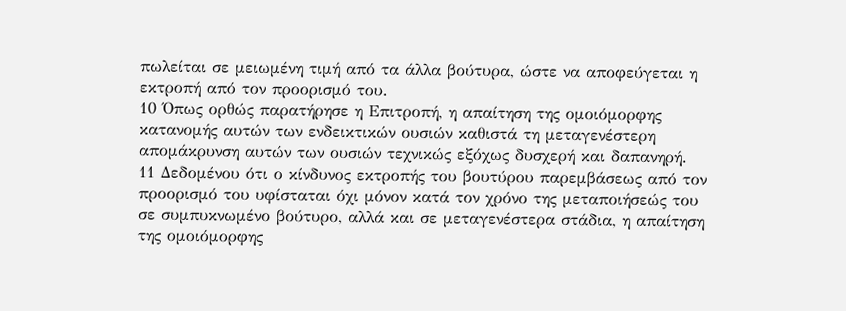πωλείται σε μειωμένη τιμή από τα άλλα βούτυρα, ώστε να αποφεύγεται η εκτροπή από τον προορισμό του.
10 Όπως ορθώς παρατήρησε η Επιτροπή, η απαίτηση της ομοιόμορφης κατανομής αυτών των ενδεικτικών ουσιών καθιστά τη μεταγενέστερη απομάκρυνση αυτών των ουσιών τεχνικώς εξόχως δυσχερή και δαπανηρή.
11 Δεδομένου ότι ο κίνδυνος εκτροπής του βουτύρου παρεμβάσεως από τον προορισμό του υφίσταται όχι μόνον κατά τον χρόνο της μεταποιήσεώς του σε συμπυκνωμένο βούτυρο, αλλά και σε μεταγενέστερα στάδια, η απαίτηση της ομοιόμορφης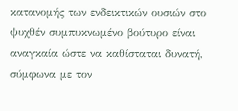κατανομής των ενδεικτικών ουσιών στο ψυχθέν συμπυκνωμένο βούτυρο είναι αναγκαία ώστε να καθίσταται δυνατή, σύμφωνα με τον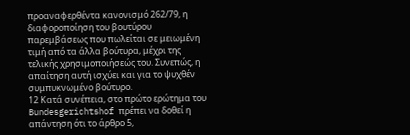προαναφερθέντα κανονισμό 262/79, η διαφοροποίηση του βουτύρου παρεμβάσεως που πωλείται σε μειωμένη τιμή από τα άλλα βούτυρα, μέχρι της τελικής χρησιμοποιήσεώς του. Συνεπώς, η απαίτηση αυτή ισχύει και για το ψυχθέν συμπυκνωμένο βούτυρο.
12 Κατά συνέπεια, στο πρώτο ερώτημα του Bundesgerichtshof πρέπει να δοθεί η απάντηση ότι το άρθρο 5,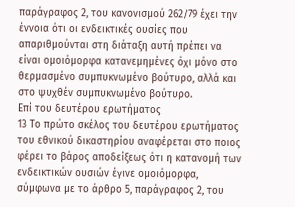παράγραφος 2, του κανονισμού 262/79 έχει την έννοια ότι οι ενδεικτικές ουσίες που απαριθμούνται στη διάταξη αυτή πρέπει να είναι ομοιόμορφα κατανεμημένες όχι μόνο στο θερμασμένο συμπυκνωμένο βούτυρο, αλλά και στο ψυχθέν συμπυκνωμένο βούτυρο.
Επί του δευτέρου ερωτήματος
13 Το πρώτο σκέλος του δευτέρου ερωτήματος του εθνικού δικαστηρίου αναφέρεται στο ποιος φέρει το βάρος αποδείξεως ότι η κατανομή των ενδεικτικών ουσιών έγινε ομοιόμορφα, σύμφωνα με το άρθρο 5, παράγραφος 2, του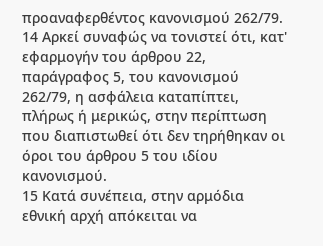προαναφερθέντος κανονισμού 262/79.
14 Αρκεί συναφώς να τονιστεί ότι, κατ' εφαρμογήν του άρθρου 22, παράγραφος 5, του κανονισμού 262/79, η ασφάλεια καταπίπτει, πλήρως ή μερικώς, στην περίπτωση που διαπιστωθεί ότι δεν τηρήθηκαν οι όροι του άρθρου 5 του ιδίου κανονισμού.
15 Κατά συνέπεια, στην αρμόδια εθνική αρχή απόκειται να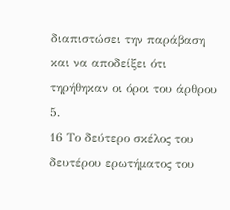διαπιστώσει την παράβαση και να αποδείξει ότι τηρήθηκαν οι όροι του άρθρου 5.
16 Το δεύτερο σκέλος του δευτέρου ερωτήματος του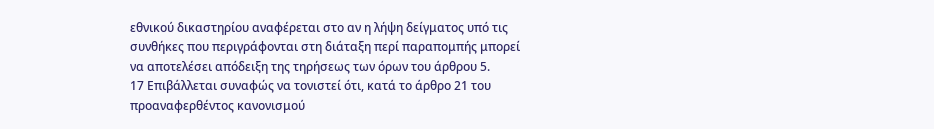εθνικού δικαστηρίου αναφέρεται στο αν η λήψη δείγματος υπό τις συνθήκες που περιγράφονται στη διάταξη περί παραπομπής μπορεί να αποτελέσει απόδειξη της τηρήσεως των όρων του άρθρου 5.
17 Επιβάλλεται συναφώς να τονιστεί ότι, κατά το άρθρο 21 του προαναφερθέντος κανονισμού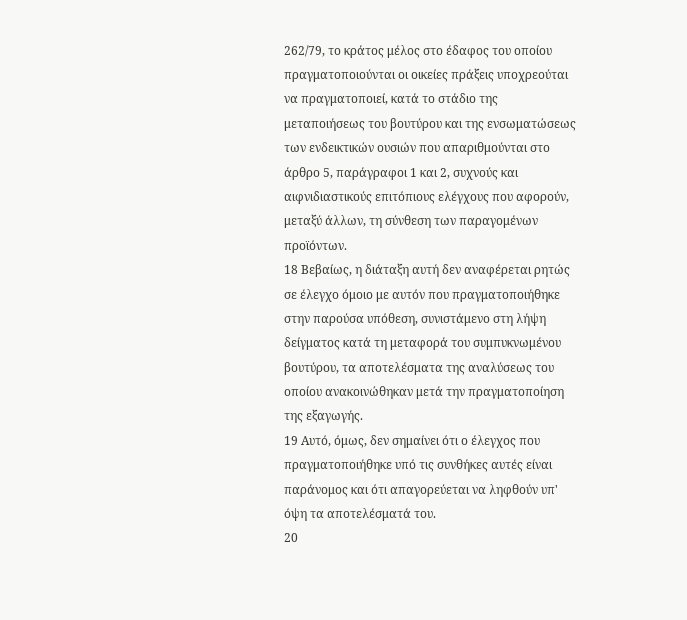262/79, το κράτος μέλος στο έδαφος του οποίου πραγματοποιούνται οι οικείες πράξεις υποχρεούται να πραγματοποιεί, κατά το στάδιο της μεταποιήσεως του βουτύρου και της ενσωματώσεως των ενδεικτικών ουσιών που απαριθμούνται στο άρθρο 5, παράγραφοι 1 και 2, συχνούς και αιφνιδιαστικούς επιτόπιους ελέγχους που αφορούν, μεταξύ άλλων, τη σύνθεση των παραγομένων προϊόντων.
18 Βεβαίως, η διάταξη αυτή δεν αναφέρεται ρητώς σε έλεγχο όμοιο με αυτόν που πραγματοποιήθηκε στην παρούσα υπόθεση, συνιστάμενο στη λήψη δείγματος κατά τη μεταφορά του συμπυκνωμένου βουτύρου, τα αποτελέσματα της αναλύσεως του οποίου ανακοινώθηκαν μετά την πραγματοποίηση της εξαγωγής.
19 Αυτό, όμως, δεν σημαίνει ότι ο έλεγχος που πραγματοποιήθηκε υπό τις συνθήκες αυτές είναι παράνομος και ότι απαγορεύεται να ληφθούν υπ' όψη τα αποτελέσματά του.
20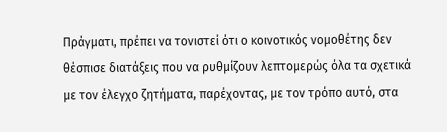Πράγματι, πρέπει να τονιστεί ότι ο κοινοτικός νομοθέτης δεν θέσπισε διατάξεις που να ρυθμίζουν λεπτομερώς όλα τα σχετικά με τον έλεγχο ζητήματα, παρέχοντας, με τον τρόπο αυτό, στα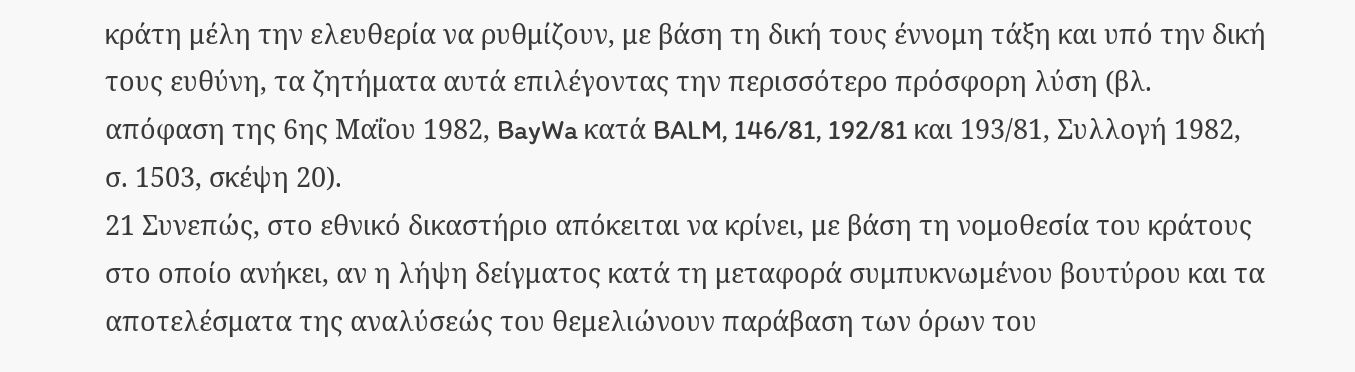κράτη μέλη την ελευθερία να ρυθμίζουν, με βάση τη δική τους έννομη τάξη και υπό την δική τους ευθύνη, τα ζητήματα αυτά επιλέγοντας την περισσότερο πρόσφορη λύση (βλ. απόφαση της 6ης Μαΐου 1982, BayWa κατά BALM, 146/81, 192/81 και 193/81, Συλλογή 1982, σ. 1503, σκέψη 20).
21 Συνεπώς, στο εθνικό δικαστήριο απόκειται να κρίνει, με βάση τη νομοθεσία του κράτους στο οποίο ανήκει, αν η λήψη δείγματος κατά τη μεταφορά συμπυκνωμένου βουτύρου και τα αποτελέσματα της αναλύσεώς του θεμελιώνουν παράβαση των όρων του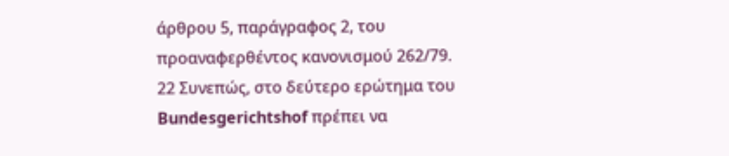άρθρου 5, παράγραφος 2, του προαναφερθέντος κανονισμού 262/79.
22 Συνεπώς, στο δεύτερο ερώτημα του Bundesgerichtshof πρέπει να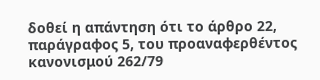δοθεί η απάντηση ότι το άρθρο 22, παράγραφος 5, του προαναφερθέντος κανονισμού 262/79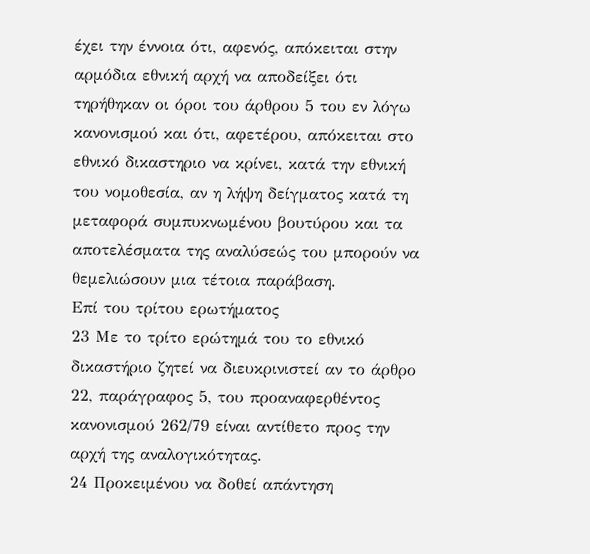έχει την έννοια ότι, αφενός, απόκειται στην αρμόδια εθνική αρχή να αποδείξει ότι τηρήθηκαν οι όροι του άρθρου 5 του εν λόγω κανονισμού και ότι, αφετέρου, απόκειται στο εθνικό δικαστηριο να κρίνει, κατά την εθνική του νομοθεσία, αν η λήψη δείγματος κατά τη μεταφορά συμπυκνωμένου βουτύρου και τα αποτελέσματα της αναλύσεώς του μπορούν να θεμελιώσουν μια τέτοια παράβαση.
Επί του τρίτου ερωτήματος
23 Με το τρίτο ερώτημά του το εθνικό δικαστήριο ζητεί να διευκρινιστεί αν το άρθρο 22, παράγραφος 5, του προαναφερθέντος κανονισμού 262/79 είναι αντίθετο προς την αρχή της αναλογικότητας.
24 Προκειμένου να δοθεί απάντηση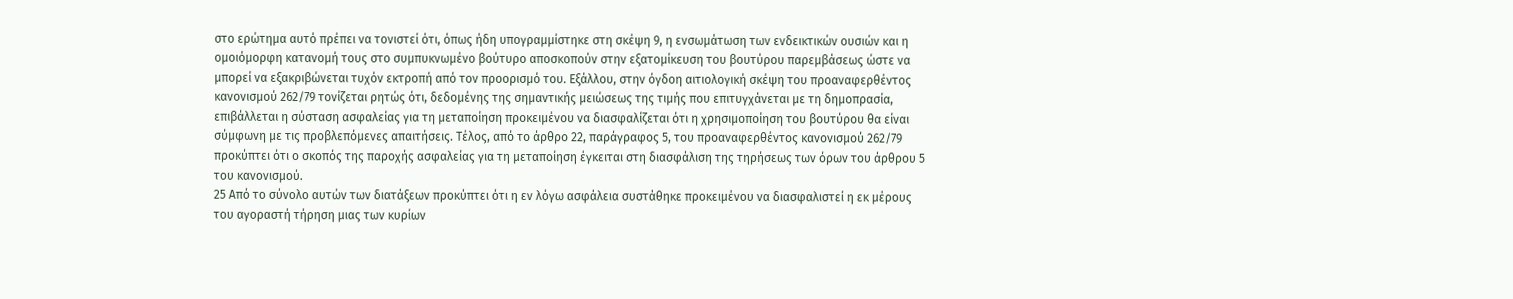στο ερώτημα αυτό πρέπει να τονιστεί ότι, όπως ήδη υπογραμμίστηκε στη σκέψη 9, η ενσωμάτωση των ενδεικτικών ουσιών και η ομοιόμορφη κατανομή τους στο συμπυκνωμένο βούτυρο αποσκοπούν στην εξατομίκευση του βουτύρου παρεμβάσεως ώστε να μπορεί να εξακριβώνεται τυχόν εκτροπή από τον προορισμό του. Εξάλλου, στην όγδοη αιτιολογική σκέψη του προαναφερθέντος κανονισμού 262/79 τονίζεται ρητώς ότι, δεδομένης της σημαντικής μειώσεως της τιμής που επιτυγχάνεται με τη δημοπρασία, επιβάλλεται η σύσταση ασφαλείας για τη μεταποίηση προκειμένου να διασφαλίζεται ότι η χρησιμοποίηση του βουτύρου θα είναι σύμφωνη με τις προβλεπόμενες απαιτήσεις. Τέλος, από το άρθρο 22, παράγραφος 5, του προαναφερθέντος κανονισμού 262/79 προκύπτει ότι ο σκοπός της παροχής ασφαλείας για τη μεταποίηση έγκειται στη διασφάλιση της τηρήσεως των όρων του άρθρου 5 του κανονισμού.
25 Από το σύνολο αυτών των διατάξεων προκύπτει ότι η εν λόγω ασφάλεια συστάθηκε προκειμένου να διασφαλιστεί η εκ μέρους του αγοραστή τήρηση μιας των κυρίων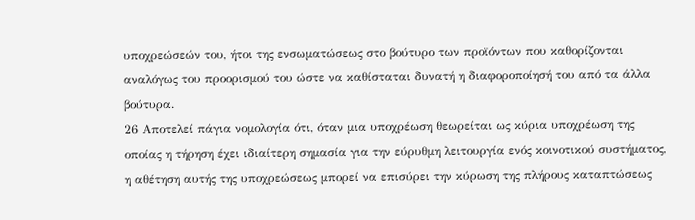υποχρεώσεών του, ήτοι της ενσωματώσεως στο βούτυρο των προϊόντων που καθορίζονται αναλόγως του προορισμού του ώστε να καθίσταται δυνατή η διαφοροποίησή του από τα άλλα βούτυρα.
26 Αποτελεί πάγια νομολογία ότι, όταν μια υποχρέωση θεωρείται ως κύρια υποχρέωση της οποίας η τήρηση έχει ιδιαίτερη σημασία για την εύρυθμη λειτουργία ενός κοινοτικού συστήματος, η αθέτηση αυτής της υποχρεώσεως μπορεί να επισύρει την κύρωση της πλήρους καταπτώσεως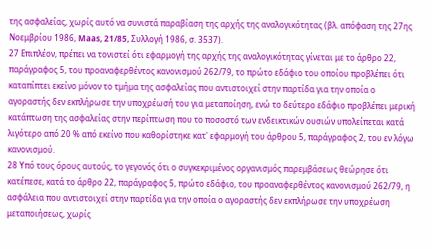της ασφαλείας, χωρίς αυτό να συνιστά παραβίαση της αρχής της αναλογικότητας (βλ. απόφαση της 27ης Νοεμβρίου 1986, Maas, 21/85, Συλλογή 1986, σ. 3537).
27 Επιπλέον, πρέπει να τονιστεί ότι εφαρμογή της αρχής της αναλογικότητας γίνεται με το άρθρο 22, παράγραφος 5, του προαναφερθέντος κανονισμού 262/79, το πρώτο εδάφιο του οποίου προβλέπει ότι καταπίπτει εκείνο μόνον το τμήμα της ασφαλείας που αντιστοιχεί στην παρτίδα για την οποία ο αγοραστής δεν εκπλήρωσε την υποχρέωσή του για μεταποίηση, ενώ το δεύτερο εδάφιο προβλέπει μερική κατάπτωση της ασφαλείας στην περίπτωση που το ποσοστό των ενδεικτικών ουσιών υπολείπεται κατά λιγότερο από 20 % από εκείνο που καθορίστηκε κατ' εφαρμογή του άρθρου 5, παράγραφος 2, του εν λόγω κανονισμού.
28 Υπό τους όρους αυτούς, το γεγονός ότι ο συγκεκριμένος οργανισμός παρεμβάσεως θεώρησε ότι κατέπεσε, κατά το άρθρο 22, παράγραφος 5, πρώτο εδάφιο, του προαναφερθέντος κανονισμού 262/79, η ασφάλεια που αντιστοιχεί στην παρτίδα για την οποία ο αγοραστής δεν εκπλήρωσε την υποχρέωση μεταποιήσεως, χωρίς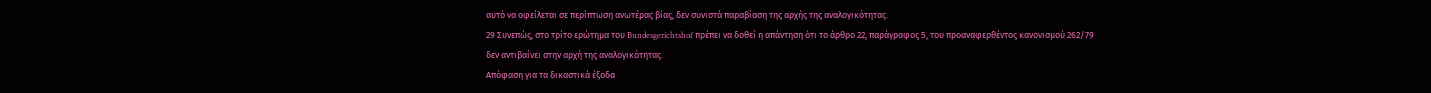αυτό να οφείλεται σε περίπτωση ανωτέρας βίας, δεν συνιστά παραβίαση της αρχής της αναλογικότητας.
29 Συνεπώς, στο τρίτο ερώτημα του Bundesgerichtshof πρέπει να δοθεί η απάντηση ότι το άρθρο 22, παράγραφος 5, του προαναφερθέντος κανονισμού 262/79 δεν αντιβαίνει στην αρχή της αναλογικότητας.
Απόφαση για τα δικαστικά έξοδα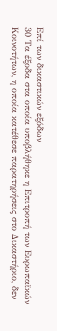Επί των δικαστικών εξόδων
30 Τα έξοδα στα οποία υποβλήθηκε η Επιτροπή των Ευρωπαϊκών Κοινοτήτων, η οποία κατέθεσε παρατηρήσεις στο Δικαστήριο, δεν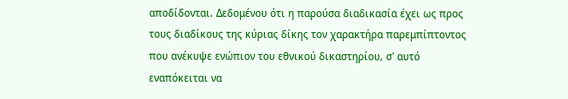αποδίδονται. Δεδομένου ότι η παρούσα διαδικασία έχει ως προς τους διαδίκους της κύριας δίκης τον χαρακτήρα παρεμπίπτοντος που ανέκυψε ενώπιον του εθνικού δικαστηρίου, σ' αυτό εναπόκειται να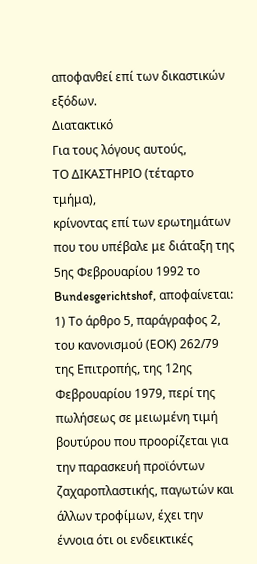αποφανθεί επί των δικαστικών εξόδων.
Διατακτικό
Για τους λόγους αυτούς,
ΤΟ ΔΙΚΑΣΤΗΡΙΟ (τέταρτο τμήμα),
κρίνοντας επί των ερωτημάτων που του υπέβαλε με διάταξη της 5ης Φεβρουαρίου 1992 το Bundesgerichtshof, αποφαίνεται:
1) Το άρθρο 5, παράγραφος 2, του κανονισμού (ΕΟΚ) 262/79 της Επιτροπής, της 12ης Φεβρουαρίου 1979, περί της πωλήσεως σε μειωμένη τιμή βουτύρου που προορίζεται για την παρασκευή προϊόντων ζαχαροπλαστικής, παγωτών και άλλων τροφίμων, έχει την έννοια ότι οι ενδεικτικές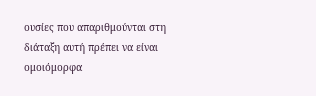ουσίες που απαριθμούνται στη διάταξη αυτή πρέπει να είναι ομοιόμορφα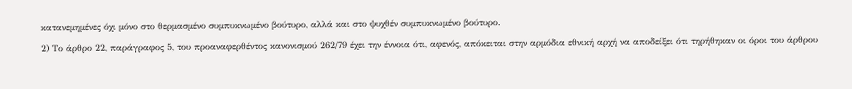κατανεμημένες όχι μόνο στο θερμασμένο συμπυκνωμένο βούτυρο, αλλά και στο ψυχθέν συμπυκνωμένο βούτυρο.
2) Το άρθρο 22, παράγραφος 5, του προαναφερθέντος κανονισμού 262/79 έχει την έννοια ότι, αφενός, απόκειται στην αρμόδια εθνική αρχή να αποδείξει ότι τηρήθηκαν οι όροι του άρθρου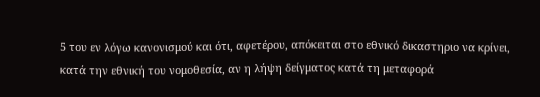5 του εν λόγω κανονισμού και ότι, αφετέρου, απόκειται στο εθνικό δικαστηριο να κρίνει, κατά την εθνική του νομοθεσία, αν η λήψη δείγματος κατά τη μεταφορά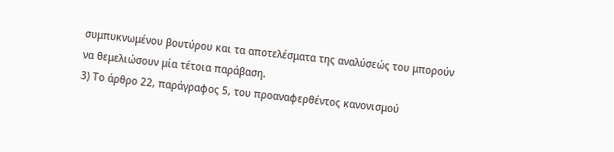συμπυκνωμένου βουτύρου και τα αποτελέσματα της αναλύσεώς του μπορούν να θεμελιώσουν μία τέτοια παράβαση.
3) Το άρθρο 22, παράγραφος 5, του προαναφερθέντος κανονισμού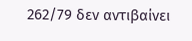262/79 δεν αντιβαίνει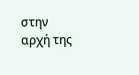στην αρχή της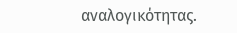αναλογικότητας.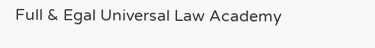Full & Egal Universal Law Academy